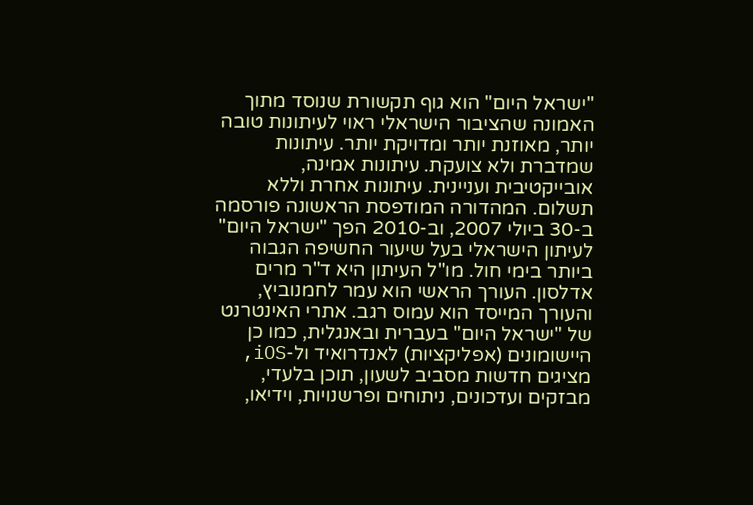"ישראל היום" הוא גוף תקשורת שנוסד מתוך האמונה שהציבור הישראלי ראוי לעיתונות טובה יותר, מאוזנת יותר ומדויקת יותר. עיתונות שמדברת ולא צועקת. עיתונות אמינה, אובייקטיבית ועניינית. עיתונות אחרת וללא תשלום. המהדורה המודפסת הראשונה פורסמה ב-30 ביולי 2007, וב-2010 הפך "ישראל היום" לעיתון הישראלי בעל שיעור החשיפה הגבוה ביותר בימי חול. מו"ל העיתון היא ד"ר מרים אדלסון. העורך הראשי הוא עמר לחמנוביץ, והעורך המייסד הוא עמוס רגב. אתרי האינטרנט של "ישראל היום" בעברית ובאנגלית, כמו כן היישומונים (אפליקציות) לאנדרואיד ול-iOS, מציגים חדשות מסביב לשעון, תוכן בלעדי, מבזקים ועדכונים, ניתוחים ופרשנויות, וידיאו,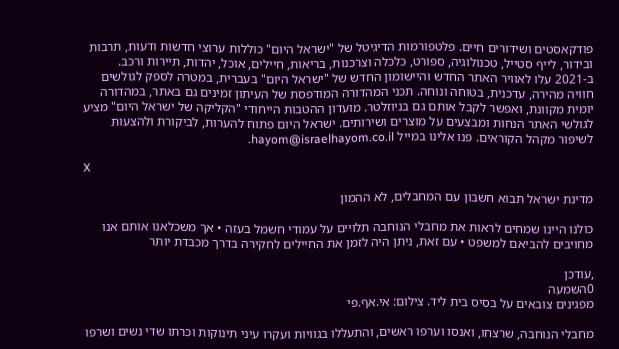פודקאסטים ושידורים חיים. פלטפורמות הדיגיטל של "ישראל היום" כוללות ערוצי חדשות ודעות, תרבות ובידור, לייף סטייל, טכנולוגיה, ספורט, כלכלה וצרכנות, בריאות, חיילים, אוכל, יהדות, תיירות ורכב. ב-2021 עלו לאוויר האתר החדש והיישומון החדש של "ישראל היום" בעברית, במטרה לספק לגולשים חוויה מהירה, עדכנית, בטוחה ונוחה. תכני המהדורה המודפסת של העיתון זמינים גם באתר, במהדורה יומית מקוונת, ואפשר לקבל אותם גם בניוזלטר. מועדון ההטבות הייחודי "הקליקה של ישראל היום" מציע לגולשי האתר הנחות ומבצעים על מוצרים ושירותים. ישראל היום פתוח להערות, לביקורת ולהצעות לשיפור מקהל הקוראים. פנו אלינו במייל hayom@israelhayom.co.il.

X

מדינת ישראל תבוא חשבון עם המחבלים, לא ההמון

כולנו היינו שמחים לראות את מחבלי הנוחבה תלויים על עמודי חשמל בעזה • אך משכלאנו אותם אנו מחויבים להביאם למשפט • עם זאת, ניתן היה לזמן את החיילים לחקירה בדרך מכבדת יותר

,עודכן
0השמעה
מפגינים צובאים על בסיס בית ליד. צילום: אי.אף.פי

מחבלי הנוחבה, שרצחו, ואנסו וערפו ראשים, והתעללו בגוויות ועקרו עיני תינוקות וכרתו שדי נשים ושרפו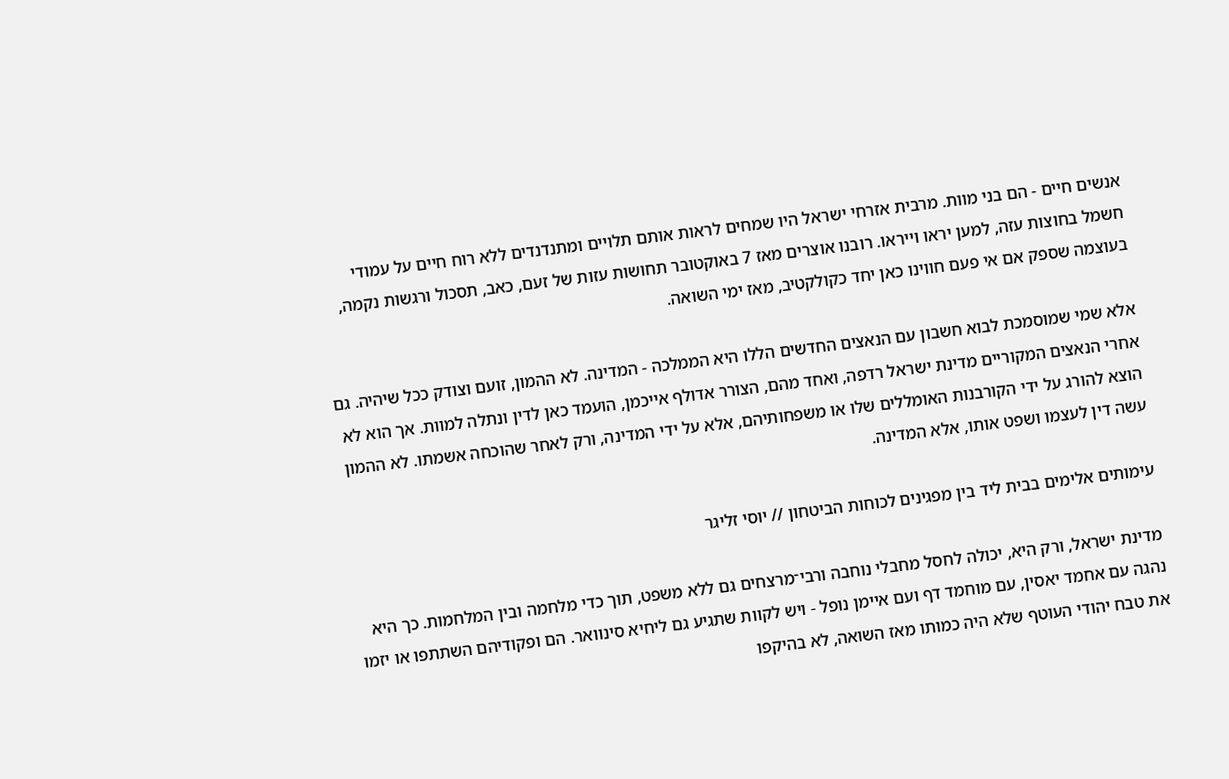אנשים חיים - הם בני מוות. מרבית אזרחי ישראל היו שמחים לראות אותם תלויים ומתנדנדים ללא רוח חיים על עמודי חשמל בחוצות עזה, למען יראו וייראו. רובנו אוצרים מאז 7 באוקטובר תחושות עזות של זעם, כאב, תסכול ורגשות נקמה, בעוצמה שספק אם אי פעם חווינו כאן יחד כקולקטיב, מאז ימי השואה.

אלא שמי שמוסמכת לבוא חשבון עם הנאצים החדשים הללו היא הממלכה - המדינה. לא ההמון, זועם וצודק ככל שיהיה. גם אחרי הנאצים המקוריים מדינת ישראל רדפה, ואחד מהם, הצורר אדולף אייכמן, הועמד כאן לדין ונתלה למוות. אך הוא לא הוצא להורג על ידי הקורבנות האומללים שלו או משפחותיהם, אלא על ידי המדינה, ורק לאחר שהוכחה אשמתו. לא ההמון עשה דין לעצמו ושפט אותו, אלא המדינה.

עימותים אלימים בבית ליד בין מפגינים לכוחות הביטחון // יוסי זליגר

מדינת ישראל, ורק היא, יכולה לחסל מחבלי נוחבה ורבי־מרצחים גם ללא משפט, תוך כדי מלחמה ובין המלחמות. כך היא נהגה עם אחמד יאסין, עם מוחמד דף ועם איימן נופל - ויש לקוות שתגיע גם ליחיא סינוואר. הם ופקודיהם השתתפו או יזמו את טבח יהודי העוטף שלא היה כמותו מאז השואה, לא בהיקפו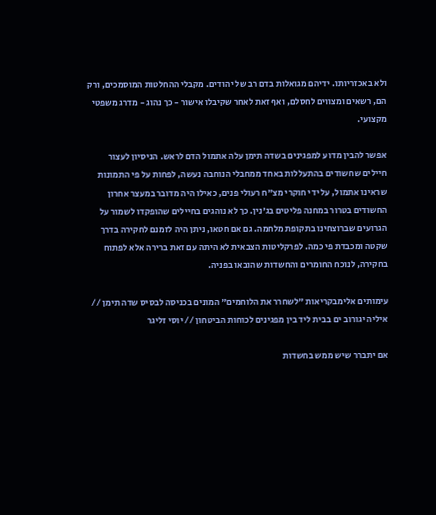ולא באכזריותו. ידיהם מגואלות בדם רב של יהודים. מקבלי ההחלטות המוסמכים, ורק הם, רשאים ומצווים לחסלם, ואף זאת לאחר שקיבלו אישור - כך נהוג - מדרג משפטי מקצועי.

אפשר להבין מדוע למפגינים בשדה תימן עלה אתמול הדם לראש. הניסיון לעצור חיילים שחשודים בהתעללות באחד ממחבלי הנוחבה נעשה, לפחות על פי התמונות שראינו אתמול, על ידי חוקרי מצ"ח רעולי פנים, כאילו היה מדובר במעצר אחרון החשודים בטרור במחנה פליטים בג'נין. כך לא נוהגים בחיילים שהופקדו לשמור על הגרועים שברוצחינו בתקופת מלחמה. גם אם חטאו, ניתן היה לזמנם לחקירה בדרך שקטה ומכבדת פי כמה. לפרקליטות הצבאית לא היתה עם זאת ברירה אלא לפתוח בחקירה, לנוכח החומרים והחשדות שהובאו בפניה.

עימותים אלימבקריאות "לשחרר את הלוחמים" המונים בכניסה לבסיס שדה תימן // איליה יגורוב ים בבית ליד בין מפגינים לכוחות הביטחון // יוסי זליגר

אם יתברר שיש ממש בחשדות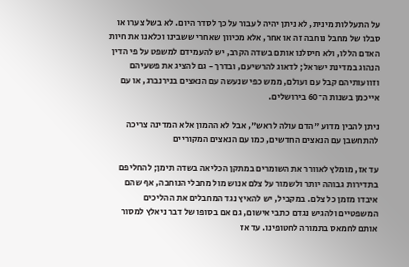על התעללות מינית, לא ניתן יהיה לעבור על כך לסדר היום. לא בשל צערו או סבלו של מחבל נוחבה זה או אחר, אלא מכיוון שאחרי ששבינו וכלאנו את חיות האדם הללו, ולא חיסלנו אותם בשדה הקרב, יש להעמידם למשפט על פי הדין הנהוג במדינת ישראל; לדאוג להרשיעם, ובדרך - גם להציג את פשעיהם וזוועותיהם קבל עם ועולם, ממש כפי שנעשה עם הנאצים בנירנברג, או עם אייכמן בשנות ה־60 בירושלים.

ניתן להבין מדוע "הדם עולה לראש", אבל לא ההמון אלא המדינה צריכה להתחשבן עם הנאצים החדשים, כמו עם הנאצים המקוריים

עד אז, מומלץ לאוורר את השומרים במתקן הכליאה בשדה תימן; להחליפם בתדירות גבוהה יותר ולשמור על צלם אנוש מול מחבלי הנוחבה, אף שהם איבדו מזמן כל צלם. במקביל, יש להאיץ נגד המחבלים את ההליכים המשפטיים ולהגיש נגדם כתבי אישום, גם אם בסופו של דבר ניאלץ למסור אותם לחמאס בתמורה לחטופינו. עד אז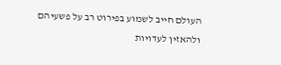העולם חייב לשמוע בפירוט רב על פשעיהם ולהאזין לעדויות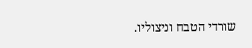שורדי הטבח וניצוליו.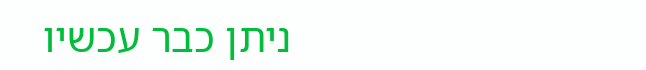ניתן כבר עכשיו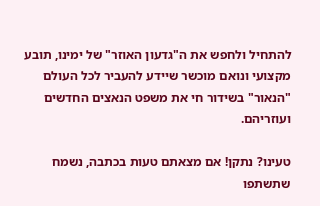להתחיל ולחפש את ה"גדעון האוזר" של ימינו, תובע מקצועי ונואם מוכשר שיידע להעביר לכל העולם "הנאור" בשידור חי את משפט הנאצים החדשים ועוזריהם.

טעינו? נתקן! אם מצאתם טעות בכתבה, נשמח שתשתפו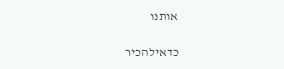אותנו

כדאילהכיר